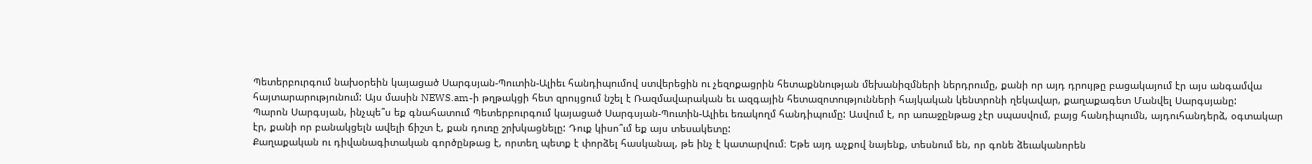Պետերբուրգում նախօրեին կայացած Սարգսյան-Պուտին-Ալիեւ հանդիպումով ստվերեցին ու չեզոքացրին հետաքննության մեխանիզմների ներդրումը, քանի որ այդ դրույթը բացակայում էր այս անգամվա հայտարարությունում: Այս մասին NEWS.am-ի թղթակցի հետ զրույցում նշել է Ռազմավարական եւ ազգային հետազոտությունների հայկական կենտրոնի ղեկավար, քաղաքագետ Մանվել Սարգսյանը:
Պարոն Սարգսյան, ինչպե՞ս եք գնահատում Պետերբուրգում կայացած Սարգսյան-Պուտին-Ալիեւ եռակողմ հանդիպումը: Ասվում է, որ առաջընթաց չէր սպասվում, բայց հանդիպումն, այդուհանդերձ, օգտակար էր, քանի որ բանակցելն ավելի ճիշտ է, քան դուռը շրխկացնելը: Դուք կիսո՞ւմ եք այս տեսակետը:
Քաղաքական ու դիվանագիտական գործընթաց է, որտեղ պետք է փորձել հասկանալ, թե ինչ է կատարվում։ Եթե այդ աչքով նայենք, տեսնում են, որ գոնե ձեւականորեն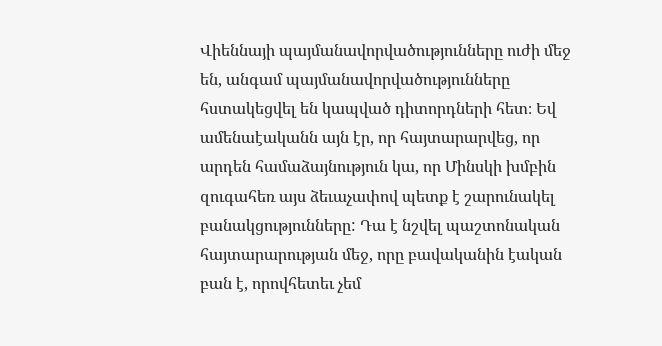Վիեննայի պայմանավորվածությունները ուժի մեջ են, անգամ պայմանավորվածությունները հստակեցվել են կապված դիտորդների հետ։ Եվ ամենաէականն այն էր, որ հայտարարվեց, որ արդեն համաձայնություն կա, որ Մինսկի խմբին զուգահեռ այս ձեւաչափով պետք է շարունակել բանակցությունները: Դա է նշվել պաշտոնական հայտարարության մեջ, որը բավականին էական բան է, որովհետեւ չեմ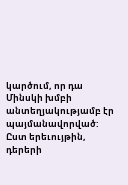կարծում, որ դա Մինսկի խմբի անտեղյակությամբ էր պայմանավորված: Ըստ երեւույթին, դերերի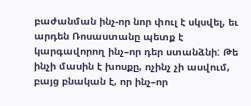բաժանման ինչ-որ նոր փուլ է սկսվել, եւ արդեն Ռոսաստանը պետք է կարգավորող ինչ–որ դեր ստանձնի: Թե ինչի մասին է խոսքը, ոչինչ չի ասվում, բայց բնական է, որ ինչ–որ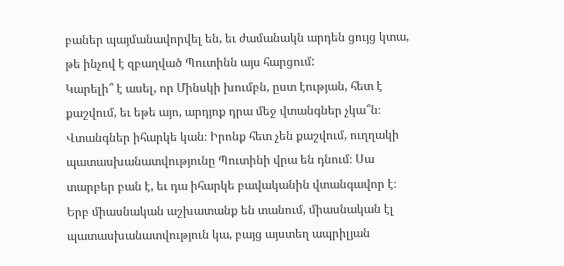բաներ պայմանավորվել են, եւ ժամանակն արդեն ցույց կտա, թե ինչով է զբաղված Պուտինն այս հարցում:
Կարելի՞ է ասել, որ Մինսկի խումբն, ըստ էության, հետ է քաշվում, եւ եթե այո, արդյոք դրա մեջ վտանգներ չկա՞ն։
Վտանգներ իհարկե կան։ Իրոնք հետ չեն քաշվում, ուղղակի պատասխանատվությունը Պուտինի վրա են դնում։ Սա տարբեր բան է, եւ դա իհարկե բավականին վտանգավոր է։ Երբ միասնական աշխատանք են տանում, միասնական էլ պատասխանատվություն կա, բայց այստեղ ապրիլյան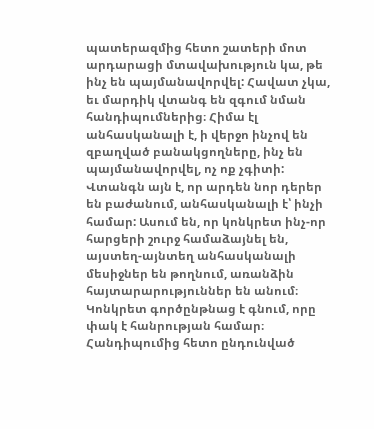պատերազմից հետո շատերի մոտ արդարացի մտավախություն կա, թե ինչ են պայմանավորվել: Հավատ չկա, եւ մարդիկ վտանգ են զգում նման հանդիպումներից։ Հիմա էլ անհասկանալի է, ի վերջո ինչով են զբաղված բանակցողները, ինչ են պայմանավորվել, ոչ ոք չգիտի: Վտանգն այն է, որ արդեն նոր դերեր են բաժանում, անհասկանալի է՝ ինչի համար: Ասում են, որ կոնկրետ ինչ-որ հարցերի շուրջ համաձայնել են, այստեղ-այնտեղ անհասկանալի մեսիջներ են թողնում, առանձին հայտարարություններ են անում։ Կոնկրետ գործընթնաց է գնում, որը փակ է հանրության համար։
Հանդիպումից հետո ընդունված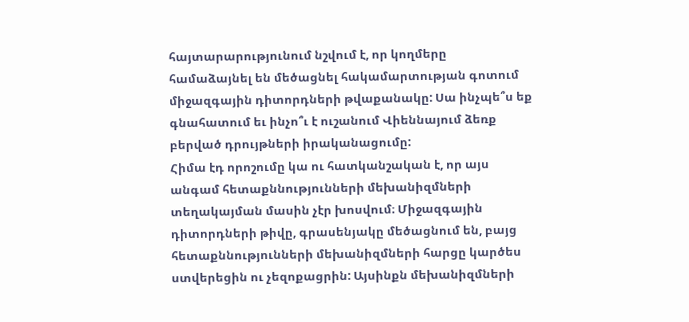հայտարարությունում նշվում է, որ կողմերը համաձայնել են մեծացնել հակամարտության գոտում միջազգային դիտորդների թվաքանակը: Սա ինչպե՞ս եք գնահատում եւ ինչո՞ւ է ուշանում Վիեննայում ձեռք բերված դրույթների իրականացումը:
Հիմա էդ որոշումը կա ու հատկանշական է, որ այս անգամ հետաքննությունների մեխանիզմների տեղակայման մասին չէր խոսվում։ Միջազգային դիտորդների թիվը, գրասենյակը մեծացնում են, բայց հետաքննությունների մեխանիզմների հարցը կարծես ստվերեցին ու չեզոքացրին: Այսինքն մեխանիզմների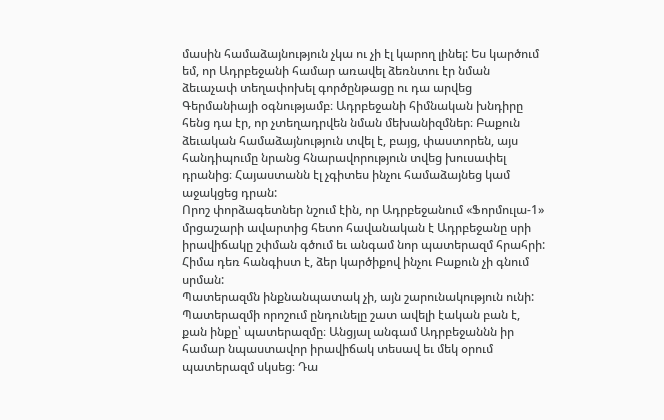մասին համաձայնություն չկա ու չի էլ կարող լինել: Ես կարծում եմ, որ Ադրբեջանի համար առավել ձեռնտու էր նման ձեւաչափ տեղափոխել գործընթացը ու դա արվեց Գերմանիայի օգնությամբ։ Ադրբեջանի հիմնական խնդիրը հենց դա էր, որ չտեղադրվեն նման մեխանիզմներ։ Բաքուն ձեւական համաձայնություն տվել է, բայց, փաստորեն, այս հանդիպումը նրանց հնարավորություն տվեց խուսափել դրանից։ Հայաստանն էլ չգիտես ինչու համաձայնեց կամ աջակցեց դրան:
Որոշ փորձագետներ նշում էին, որ Ադրբեջանում «Ֆորմուլա-1» մրցաշարի ավարտից հետո հավանական է Ադրբեջանը սրի իրավիճակը շփման գծում եւ անգամ նոր պատերազմ հրահրի: Հիմա դեռ հանգիստ է, ձեր կարծիքով ինչու Բաքուն չի գնում սրման:
Պատերազմն ինքնանպատակ չի, այն շարունակություն ունի: Պատերազմի որոշում ընդունելը շատ ավելի էական բան է, քան ինքը՝ պատերազմը։ Անցյալ անգամ Ադրբեջաննն իր համար նպաստավոր իրավիճակ տեսավ եւ մեկ օրում պատերազմ սկսեց։ Դա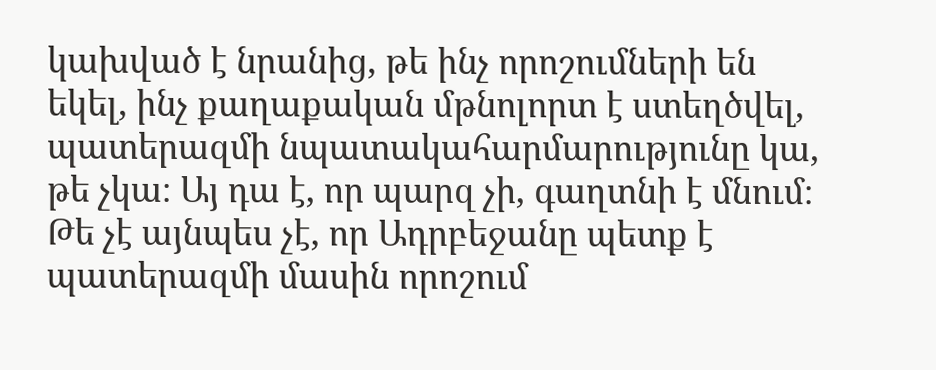կախված է նրանից, թե ինչ որոշումների են եկել, ինչ քաղաքական մթնոլորտ է ստեղծվել, պատերազմի նպատակահարմարությունը կա, թե չկա։ Այ դա է, որ պարզ չի, գաղտնի է մնում։ Թե չէ այնպես չէ, որ Ադրբեջանը պետք է պատերազմի մասին որոշում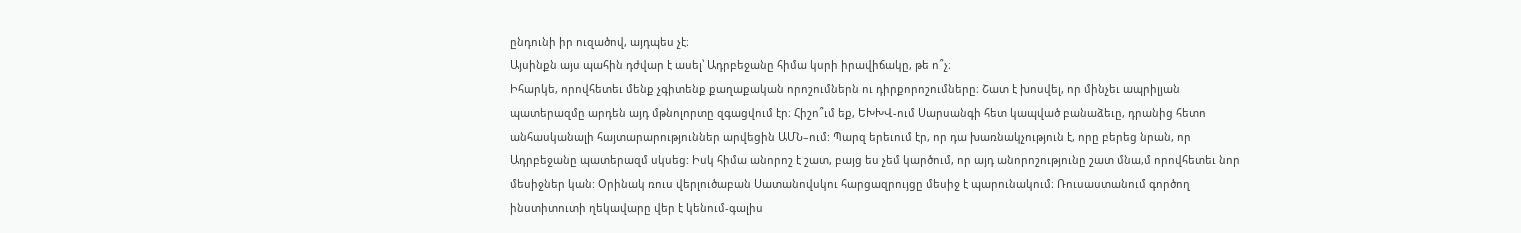ընդունի իր ուզածով, այդպես չէ։
Այսինքն այս պահին դժվար է ասել՝ Ադրբեջանը հիմա կսրի իրավիճակը, թե ո՞չ։
Իհարկե, որովհետեւ մենք չգիտենք քաղաքական որոշումներն ու դիրքորոշումները։ Շատ է խոսվել, որ մինչեւ ապրիլյան պատերազմը արդեն այդ մթնոլորտը զգացվում էր։ Հիշո՞ւմ եք, ԵԽԽՎ-ում Սարսանգի հետ կապված բանաձեւը, դրանից հետո անհասկանալի հայտարարություններ արվեցին ԱՄՆ–ում: Պարզ երեւում էր, որ դա խառնակչություն է, որը բերեց նրան, որ Ադրբեջանը պատերազմ սկսեց: Իսկ հիմա անորոշ է շատ, բայց ես չեմ կարծում, որ այդ անորոշությունը շատ մնա,մ որովհետեւ նոր մեսիջներ կան: Օրինակ ռուս վերլուծաբան Սատանովսկու հարցազրույցը մեսիջ է պարունակում։ Ռուսաստանում գործող ինստիտուտի ղեկավարը վեր է կենում-գալիս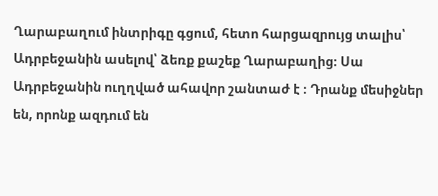Ղարաբաղում ինտրիգը գցում, հետո հարցազրույց տալիս՝ Ադրբեջանին ասելով՝ ձեռք քաշեք Ղարաբաղից։ Սա Ադրբեջանին ուղղված ահավոր շանտաժ է ։ Դրանք մեսիջներ են, որոնք ազդում են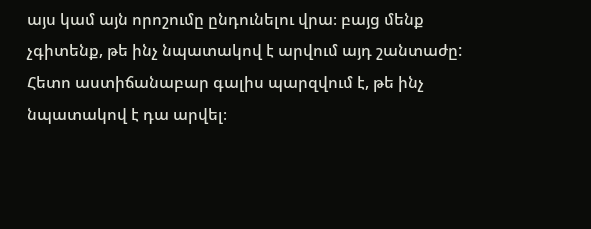այս կամ այն որոշումը ընդունելու վրա։ բայց մենք չգիտենք, թե ինչ նպատակով է արվում այդ շանտաժը: Հետո աստիճանաբար գալիս պարզվում է, թե ինչ նպատակով է դա արվել։